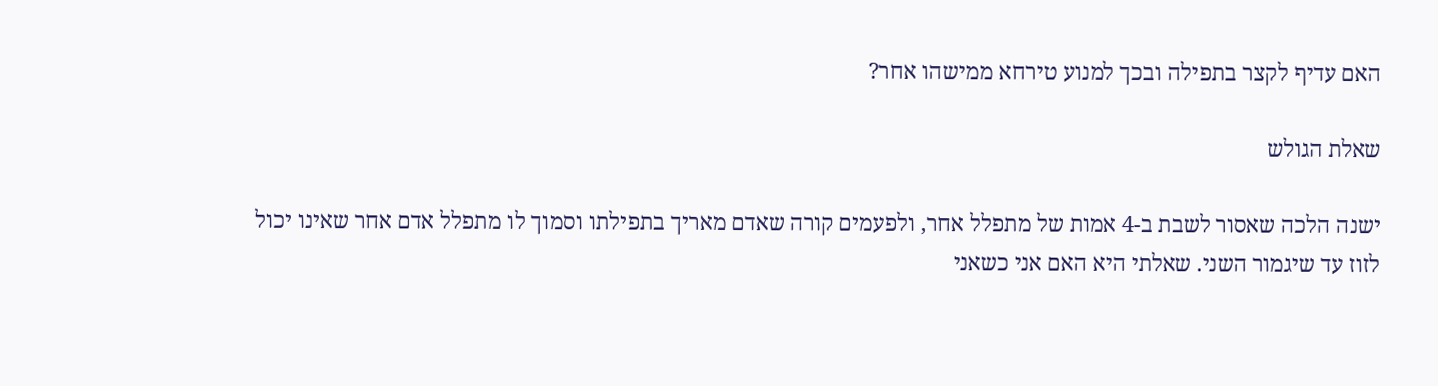האם עדיף לקצר בתפילה ובכך למנוע טירחא ממישהו אחר?

שאלת הגולש

ישנה הלכה שאסור לשבת ב-4 אמות של מתפלל אחר, ולפעמים קורה שאדם מאריך בתפילתו וסמוך לו מתפלל אדם אחר שאינו יכול לזוז עד שיגמור השני. שאלתי היא האם אני כשאני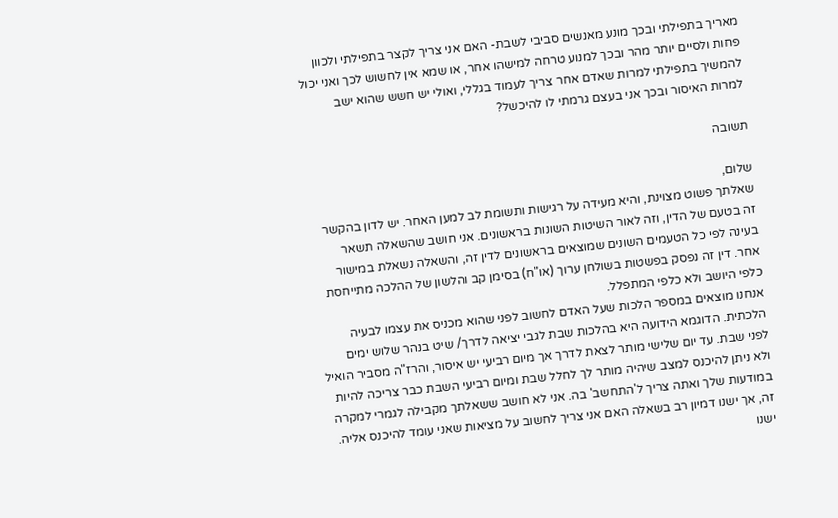מאריך בתפילתי ובכך מונע מאנשים סביבי לשבת- האם אני צריך לקצר בתפילתי ולכוון פחות ולסיים יותר מהר ובכך למנוע טרחה למישהו אחר, או שמא אין לחשוש לכך ואני יכול להמשיך בתפילתי למרות שאדם אחר צריך לעמוד בגללי, ואולי יש חשש שהוא ישב למרות האיסור ובכך אני בעצם גרמתי לו להיכשל?

תשובה

שלום,
שאלתך פשוט מצוינת, והיא מעידה על רגישות ותשומת לב למען האחר. יש לדון בהקשר זה בטעם של הדין, וזה לאור השיטות השונות בראשונים. אני חושב שהשאלה תשאר בעינה לפי כל הטעמים השונים שמוצאים בראשונים לדין זה, והשאלה נשאלת במישור אחר. דין זה נפסק בפשטות בשולחן ערוך (או"ח) בסימן קב והלשון של ההלכה מתייחסת כלפי היושב ולא כלפי המתפלל.
אנחנו מוצאים במספר הלכות שעל האדם לחשוב לפני שהוא מכניס את עצמו לבעיה הלכתית. הדוגמא הידועה היא בהלכות שבת לגבי יציאה לדרך/ שיט בנהר שלוש ימים לפני שבת. עד יום שלישי מותר לצאת לדרך אך מיום רביעי יש איסור, והרז"ה מסביר הואיל ולא ניתן להיכנס למצב שיהיה מותר לך לחלל שבת ומיום רביעי השבת כבר צריכה להיות במודעות שלך ואתה צריך ל'התחשב' בה. אני לא חושב ששאלתך מקבילה לגמרי למקרה זה, אך ישנו דמיון רב בשאלה האם אני צריך לחשוב על מציאות שאני עומד להיכנס אליה.
ישנו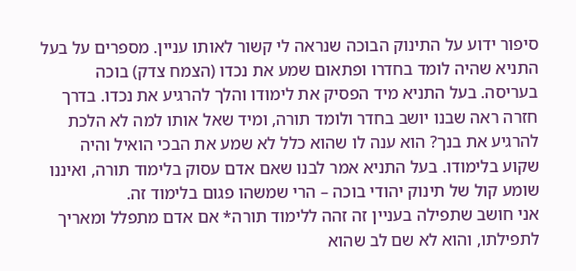סיפור ידוע על התינוק הבוכה שנראה לי קשור לאותו עניין. מספרים על בעל התניא שהיה לומד בחדרו ופתאום שמע את נכדו (הצמח צדק) בוכה בעריסה. בעל התניא מיד הפסיק את לימודו והלך להרגיע את נכדו. בדרך חזרה ראה שבנו יושב בחדר ולומד תורה, ומיד שאל אותו למה לא הלכת להרגיע את בנך? הוא ענה לו שהוא כלל לא שמע את הבכי הואיל והיה שקוע בלימודו. בעל התניא אמר לבנו שאם אדם עסוק בלימוד תורה, ואיננו שומע קול של תינוק יהודי בוכה – הרי שמשהו פגום בלימוד זה.
אני חושב שתפילה בעניין זה זהה ללימוד תורה* אם אדם מתפלל ומאריך לתפילתו, והוא לא שם לב שהוא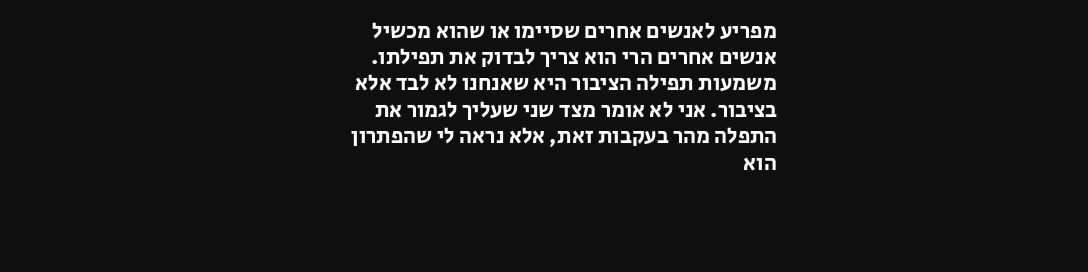מפריע לאנשים אחרים שסיימו או שהוא מכשיל אנשים אחרים הרי הוא צריך לבדוק את תפילתו. משמעות תפילה הציבור היא שאנחנו לא לבד אלא בציבור. אני לא אומר מצד שני שעליך לגמור את התפלה מהר בעקבות זאת, אלא נראה לי שהפתרון הוא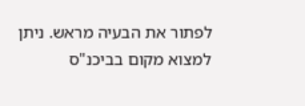לפתור את הבעיה מראש. ניתן למצוא מקום בביכנ"ס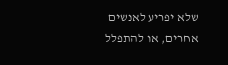שלא יפריע לאנשים אחרים, או להתפלל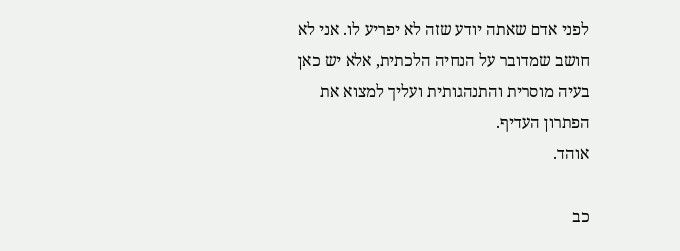לפני אדם שאתה יודע שזה לא יפריע לו. אני לא חושב שמדובר על הנחיה הלכתית, אלא יש כאן בעיה מוסרית והתנהגותית ועליך למצוא את הפתרון העדיף.
אוהד.

כב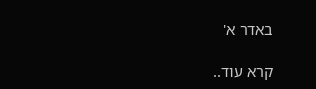באדר א'

קרא עוד..